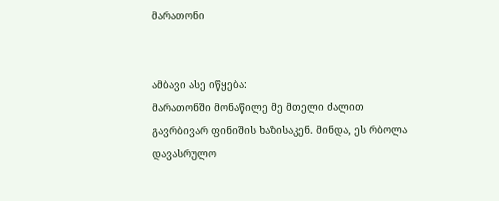მარათონი


ამბავი ასე იწყება:
მარათონში მონაწილე მე მთელი ძალით გავრბივარ ფინიშის ხაზისაკენ. მინდა, ეს რბოლა დავასრულო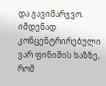და გავიმარჯვო. იმდენად კონცენტრირებული ვარ ფინიშის ხაზზე, რომ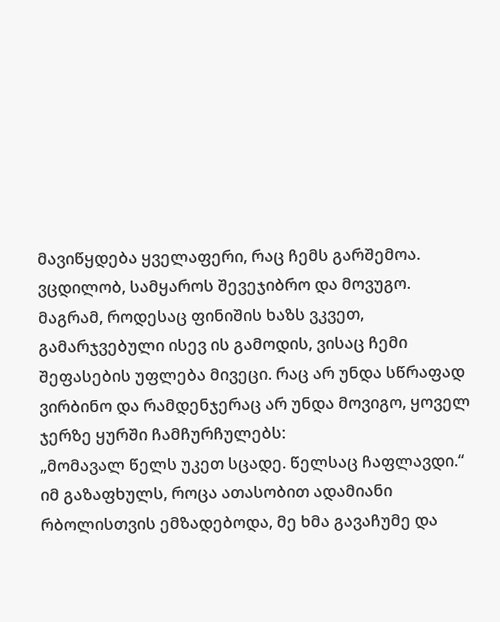მავიწყდება ყველაფერი, რაც ჩემს გარშემოა. ვცდილობ, სამყაროს შევეჯიბრო და მოვუგო.
მაგრამ, როდესაც ფინიშის ხაზს ვკვეთ, გამარჯვებული ისევ ის გამოდის, ვისაც ჩემი შეფასების უფლება მივეცი. რაც არ უნდა სწრაფად ვირბინო და რამდენჯერაც არ უნდა მოვიგო, ყოველ ჯერზე ყურში ჩამჩურჩულებს:
„მომავალ წელს უკეთ სცადე. წელსაც ჩაფლავდი.“
იმ გაზაფხულს, როცა ათასობით ადამიანი რბოლისთვის ემზადებოდა, მე ხმა გავაჩუმე და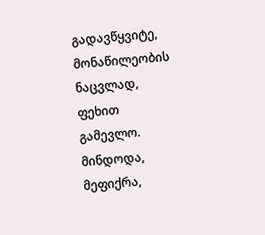გადავწყვიტე, მონაწილეობის ნაცვლად, ფეხით გამევლო. მინდოდა, მეფიქრა,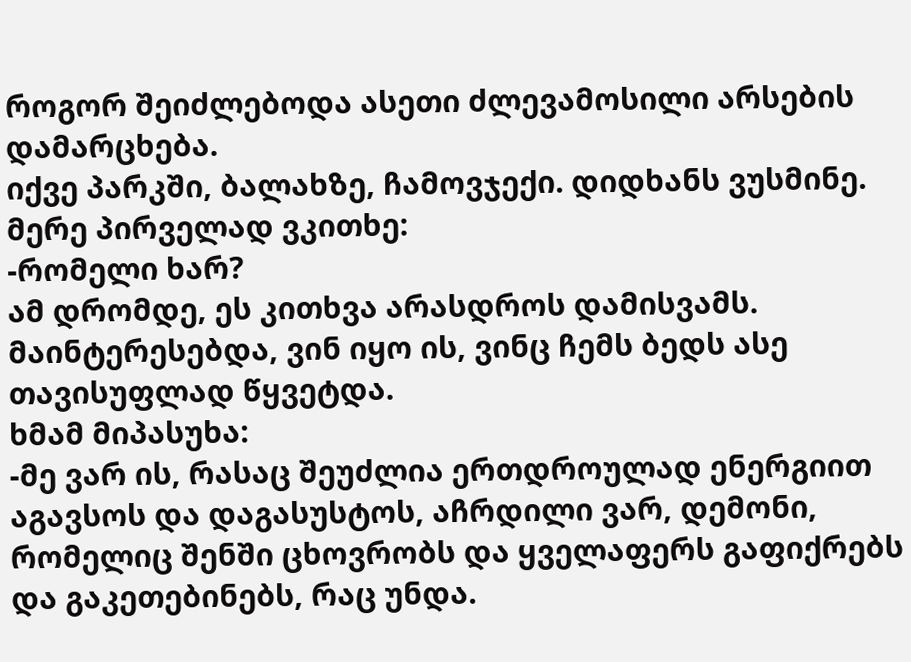როგორ შეიძლებოდა ასეთი ძლევამოსილი არსების დამარცხება.
იქვე პარკში, ბალახზე, ჩამოვჯექი. დიდხანს ვუსმინე. მერე პირველად ვკითხე:
-რომელი ხარ?
ამ დრომდე, ეს კითხვა არასდროს დამისვამს. მაინტერესებდა, ვინ იყო ის, ვინც ჩემს ბედს ასე თავისუფლად წყვეტდა.
ხმამ მიპასუხა:
-მე ვარ ის, რასაც შეუძლია ერთდროულად ენერგიით აგავსოს და დაგასუსტოს, აჩრდილი ვარ, დემონი, რომელიც შენში ცხოვრობს და ყველაფერს გაფიქრებს და გაკეთებინებს, რაც უნდა.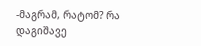-მაგრამ, რატომ? რა დაგიშავე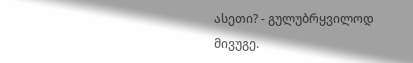ასეთი? - გულუბრყვილოდ მივუგე.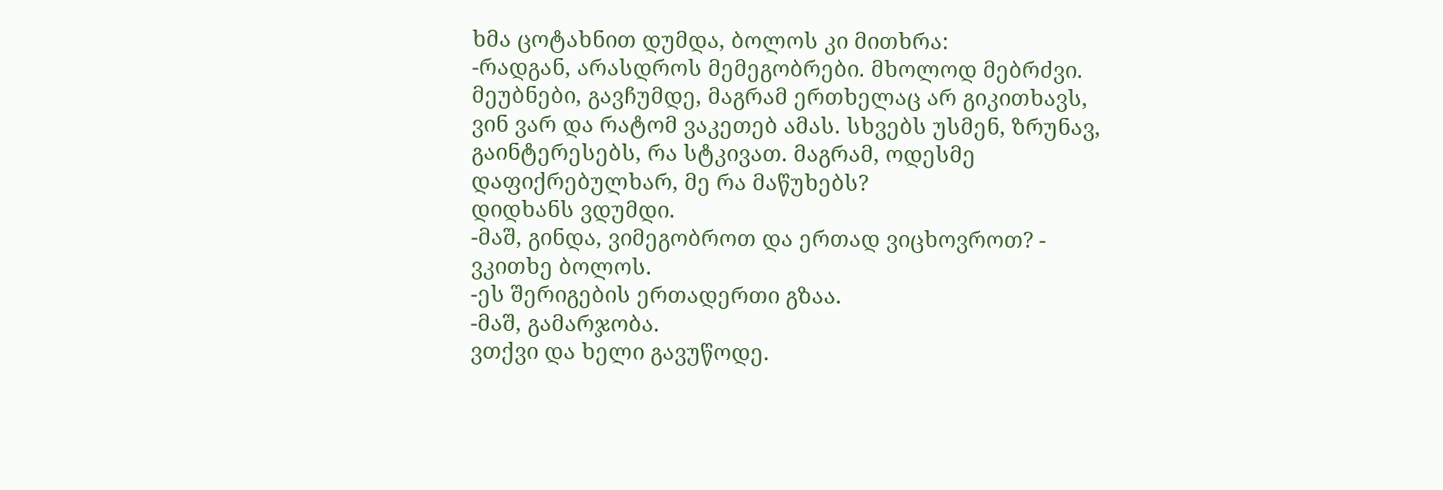ხმა ცოტახნით დუმდა, ბოლოს კი მითხრა:
-რადგან, არასდროს მემეგობრები. მხოლოდ მებრძვი. მეუბნები, გავჩუმდე, მაგრამ ერთხელაც არ გიკითხავს, ვინ ვარ და რატომ ვაკეთებ ამას. სხვებს უსმენ, ზრუნავ, გაინტერესებს, რა სტკივათ. მაგრამ, ოდესმე დაფიქრებულხარ, მე რა მაწუხებს?
დიდხანს ვდუმდი.
-მაშ, გინდა, ვიმეგობროთ და ერთად ვიცხოვროთ? - ვკითხე ბოლოს.
-ეს შერიგების ერთადერთი გზაა.
-მაშ, გამარჯობა.
ვთქვი და ხელი გავუწოდე.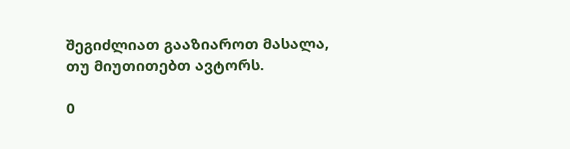შეგიძლიათ გააზიაროთ მასალა, თუ მიუთითებთ ავტორს.

0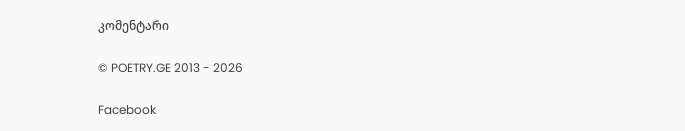კომენტარი

© POETRY.GE 2013 - 2026

Facebook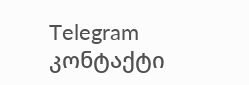Telegram კონტაქტი